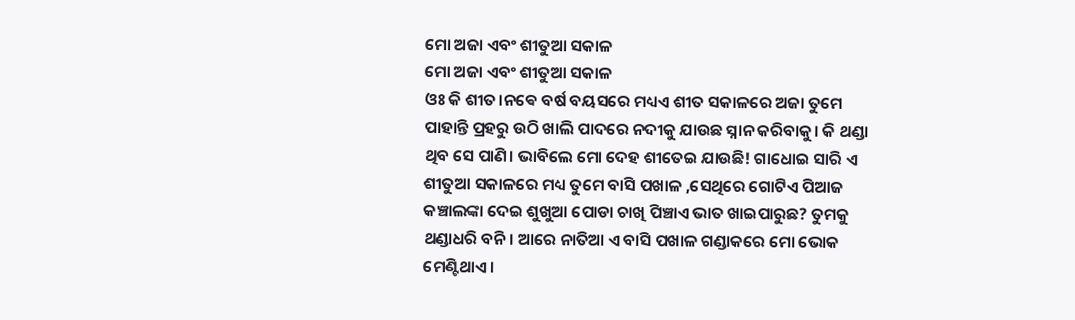ମୋ ଅଜା ଏବଂ ଶୀତୁଆ ସକାଳ
ମୋ ଅଜା ଏବଂ ଶୀତୁଆ ସକାଳ
ଓଃ କି ଶୀତ।ନଵେ ବର୍ଷ ବୟସରେ ମଧ୍ୟଏ ଶୀତ ସକାଳରେ ଅଜା ତୁମେ ପାହାନ୍ତି ପ୍ରହରୁ ଉଠି ଖାଲି ପାଦରେ ନଦୀକୁ ଯାଉଛ ସ୍ନାନ କରିବାକୁ। କି ଥଣ୍ଡା ଥିବ ସେ ପାଣି। ଭାବିଲେ ମୋ ଦେହ ଶୀତେଇ ଯାଉଛି! ଗାଧୋଇ ସାରି ଏ ଶୀତୁଆ ସକାଳରେ ମଧ୍ୟ ତୁମେ ବାସି ପଖାଳ ,ସେଥିରେ ଗୋଟିଏ ପିଆଜ କଞ୍ଚାଲଙ୍କା ଦେଇ ଶୁଖୁଆ ପୋଡା ଚାଖି ପିଞ୍ଚାଏ ଭାତ ଖାଇପାରୁଛ? ତୁମକୁ ଥଣ୍ଡାଧରି ବନି। ଆରେ ନାତିଆ ଏ ବାସି ପଖାଳ ଗଣ୍ଡାକରେ ମୋ ଭୋକ ମେଣ୍ଟିଥାଏ।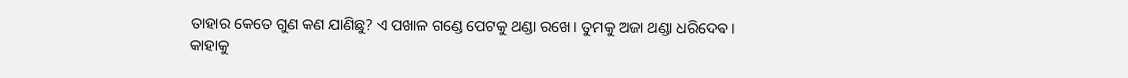ତାହାର କେତେ ଗୁଣ କଣ ଯାଣିଛୁ? ଏ ପଖାଳ ଗଣ୍ଡେ ପେଟକୁ ଥଣ୍ଡା ରଖେ। ତୁମକୁ ଅଜା ଥଣ୍ଡା ଧରିଦେଵ।
କାହାକୁ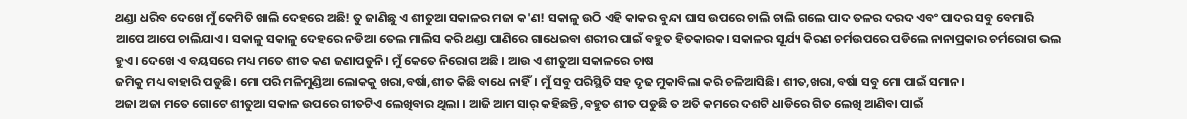ଥଣ୍ଡା ଧରିବ ଦେଖେ ମୁଁ କେମିତି ଖାଲି ଦେହରେ ଅଛି! ତୁ ଜାଣିଛୁ ଏ ଶୀତୁଆ ସକାଳର ମଜା କ'ଣ! ସକାଳୁ ଉଠି ଏହି କାକର ବୁନ୍ଦା ଘାସ ଉପରେ ଚାଲି ଚାଲି ଗଲେ ପାଦ ତଳର ଦରଦ ଏବଂ ପାଦର ସବୁ ବେମାରି ଆପେ ଆପେ ଚାଲିଯାଏ। ସକାଳୁ ସକାଳୁ ଦେହରେ ନଡିଆ ତେଲ ମାଲିସ କରି ଥଣ୍ଡା ପାଣିରେ ଗାଧେଇବା ଶରୀର ପାଇଁ ବହୁତ ହିତକାରକ। ସକାଳର ସୂର୍ଯ୍ୟ କିରଣ ଚର୍ମଉପରେ ପଡିଲେ ନାନାପ୍ରକାର ଚର୍ମରୋଗ ଭଲ ହୁଏ। ଦେଖେ ଏ ବୟସରେ ମଧ୍ୟ ମତେ ଶୀତ କଣ ଜଣାପଡୁନି। ମୁଁ କେତେ ନିରୋଗ ଅଛି । ଆଉ ଏ ଶୀତୁଆ ସକାଳରେ ଚାଷ
ଜମିକୁ ମଧ୍ୟ ବାହାରି ପଡୁଛି। ମୋ ପରି ମଳିମୁଣ୍ଡିଆ ଲୋକକୁ ଖରା,ବର୍ଷା,ଶୀତ କିଛି ବାଧେ ନାହିଁ। ମୁଁ ସବୁ ପରିସ୍ଥିତି ସହ ଦୃଢ ମୁକାବିଲା କରି ଚଳିଆସିଛି। ଶୀତ,ଖରା,ବର୍ଷା ସବୁ ମୋ ପାଇଁ ସମାନ।
ଅଜା ଅଜା ମତେ ଗୋଟେ ଶୀତୁଆ ସକାଳ ଉପରେ ଗୀତଟିଏ ଲେଖିବାର ଥିଲା । ଆଜି ଆମ ସାର୍ କହିଛନ୍ତି ,ବହୁତ ଶୀତ ପଡୁଛି ତ ଅତି କମରେ ଦଶଟି ଧାଡିରେ ଗିତ ଲେଖି ଆଣିବା ପାଇଁ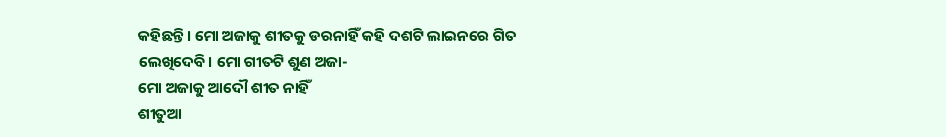କହିଛନ୍ତି। ମୋ ଅଜାକୁ ଶୀତକୁ ଡରନାହିଁ କହି ଦଶଟି ଲାଇନରେ ଗିତ ଲେଖିଦେବି। ମୋ ଗୀତଟି ଶୁଣ ଅଜା-
ମୋ ଅଜାକୁ ଆଦୌ ଶୀତ ନାହିଁ
ଶୀତୁଆ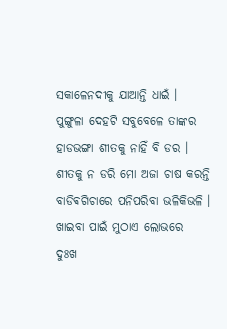ସକାଳେନଦୀକୁ ଯାଆନ୍ତି ଧାଇଁ ।
ପୁଙ୍ଗୁଳା ଦେହଟି ସବୁବେଳେ ତାଙ୍କର
ହାଡଭଙ୍ଗା ଶୀତକୁ ନାହିଁ ବି ଡର ।
ଶୀତକୁ ନ ଡରି ମୋ ଅଜା ଚାଷ କରନ୍ତି
ବାଡିଵଗିଚାରେ ପନିପରିବା ଭଳିକିଭଳି ।
ଖାଇବା ପାଇଁ ମୁଠାଏ ଲୋଭରେ
ଦୁଃଖ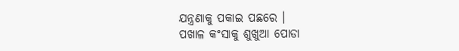ଯନ୍ତ୍ରଣାକୁ ପକାଇ ପଛରେ ।
ପଖାଳ କଂସାକୁ ଶୁଖୁଆ ପୋଡା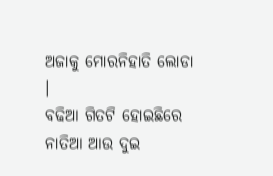ଅଜାକୁ ମୋରନିହାତି ଲୋଡା ।
ବଢିଆ ଗିତଟି ହୋଇଛିରେ ନାତିଆ ଆଉ ଦୁଇ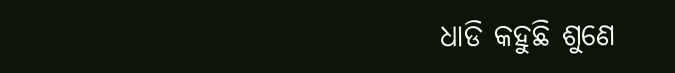ଧାଡି କହୁଛି ଶୁଣେ